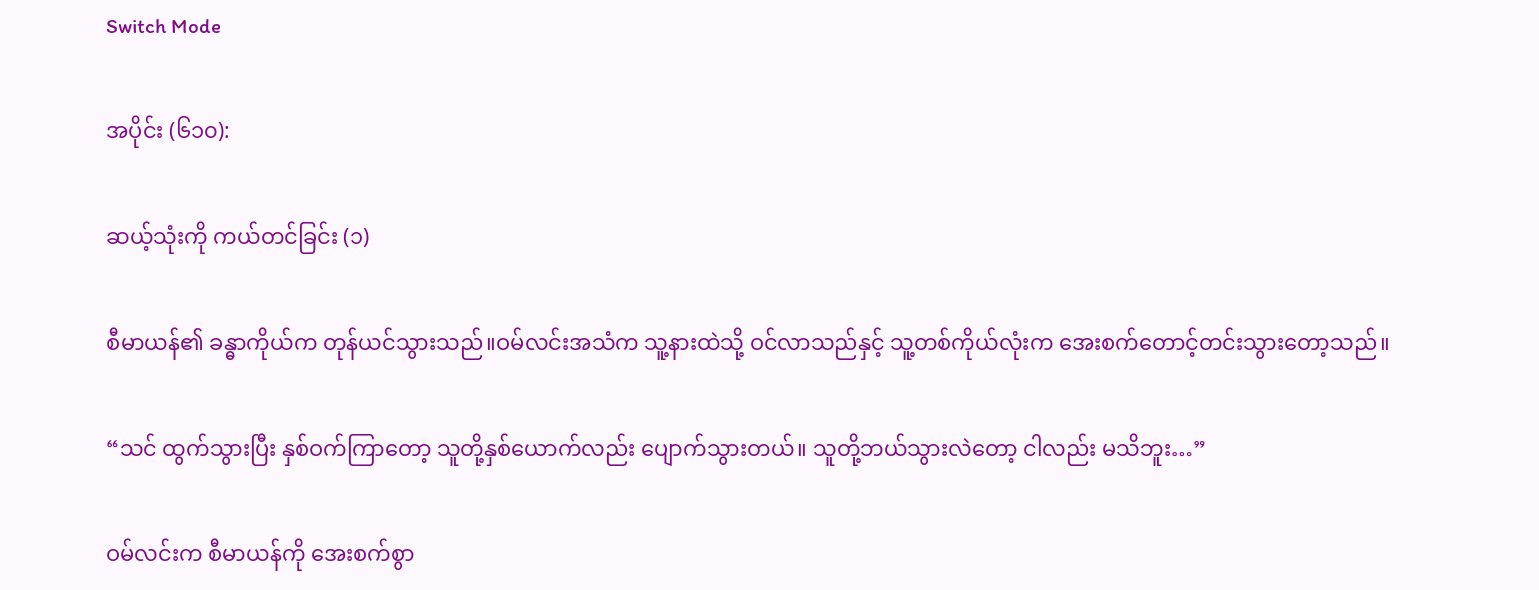Switch Mode

အပိုင်း (၆၁၀):

ဆယ့်သုံးကို ကယ်တင်ခြင်း (၁)

စီမာယန်၏ ခန္ဓာကိုယ်က တုန်ယင်သွားသည်။ဝမ်လင်းအသံက သူ့နားထဲသို့ ဝင်လာသည်နှင့် သူ့တစ်ကိုယ်လုံးက အေးစက်တောင့်တင်းသွားတော့သည်။

“သင် ထွက်သွားပြီး နှစ်ဝက်ကြာတော့ သူတို့နှစ်ယောက်လည်း ပျောက်သွားတယ်။ သူတို့ဘယ်သွားလဲတော့ ငါလည်း မသိဘူး…”

ဝမ်လင်းက စီမာယန်ကို အေးစက်စွာ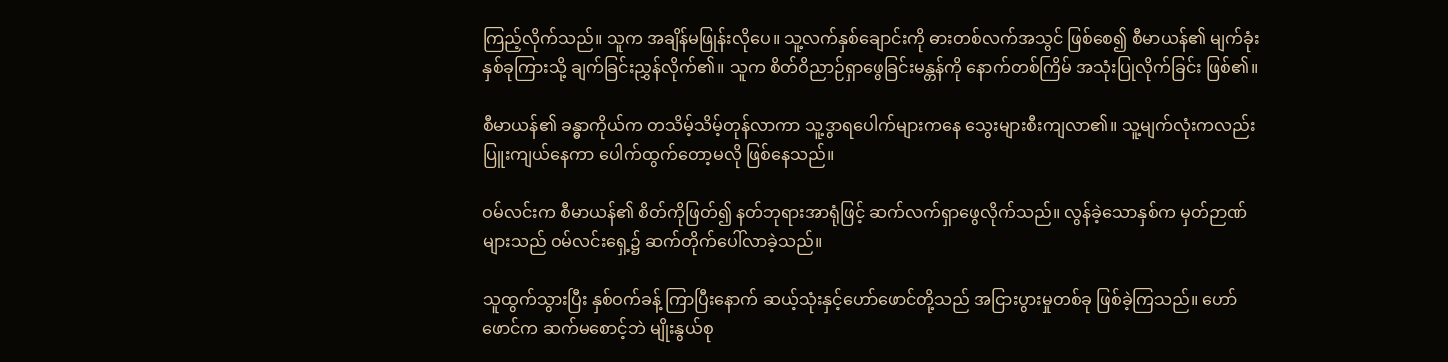ကြည့်လိုက်သည်။ သူက အချိန်မဖြုန်းလိုပေ။ သူ့လက်နှစ်ချောင်းကို ဓားတစ်လက်အသွင် ဖြစ်စေ၍ စီမာယန်၏ မျက်ခုံးနှစ်ခုကြားသို့ ချက်ခြင်းညွှန်လိုက်၏။ သူက စိတ်ဝိညာဉ်ရှာဖွေခြင်းမန္တန်ကို နောက်တစ်ကြိမ် အသုံးပြုလိုက်ခြင်း ဖြစ်၏။

စီမာယန်၏ ခန္ဓာကိုယ်က တသိမ့်သိမ့်တုန်လာကာ သူ့ဒွာရပေါက်များကနေ သွေးများစီးကျလာ၏။ သူ့မျက်လုံးကလည်း ပြူးကျယ်နေကာ ပေါက်ထွက်တော့မလို ဖြစ်နေသည်။

ဝမ်လင်းက စီမာယန်၏ စိတ်ကိုဖြတ်၍ နတ်ဘုရားအာရုံဖြင့် ဆက်လက်ရှာဖွေလိုက်သည်။ လွန်ခဲ့သောနှစ်က မှတ်ဉာဏ်များသည် ဝမ်လင်းရှေ့၌ ဆက်တိုက်ပေါ်လာခဲ့သည်။

သူထွက်သွားပြီး နှစ်ဝက်ခန့် ကြာပြီးနောက် ဆယ့်သုံးနှင့်ဟော်ဖောင်တို့သည် အငြားပွားမှုတစ်ခု ဖြစ်ခဲ့ကြသည်။ ဟော်ဖောင်က ဆက်မစောင့်ဘဲ မျိုးနွယ်စု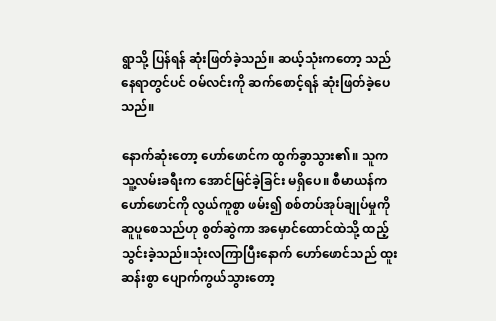ရွာသို့ ပြန်ရန် ဆုံးဖြတ်ခဲ့သည်။ ဆယ့်သုံးကတော့ သည်နေရာတွင်ပင် ဝမ်လင်းကို ဆက်စောင့်ရန် ဆုံးဖြတ်ခဲ့ပေသည်။

နောက်ဆုံးတော့ ဟော်ဖောင်က ထွက်ခွာသွား၏။ သူက သူ့လမ်းခရီးက အောင်မြင်ခဲ့ခြင်း မရှိပေ။ စီမာယန်က ဟော်ဖောင်ကို လွယ်ကူစွာ ဖမ်း၍ စစ်တပ်အုပ်ချုပ်မှုကို ဆူပူစေသည်ဟု စွတ်ဆွဲကာ အမှောင်ထောင်ထဲသို့ ထည့်သွင်းခဲ့သည်။သုံးလကြာပြီးနောက် ဟော်ဖောင်သည် ထူးဆန်းစွာ ပျောက်ကွယ်သွားတော့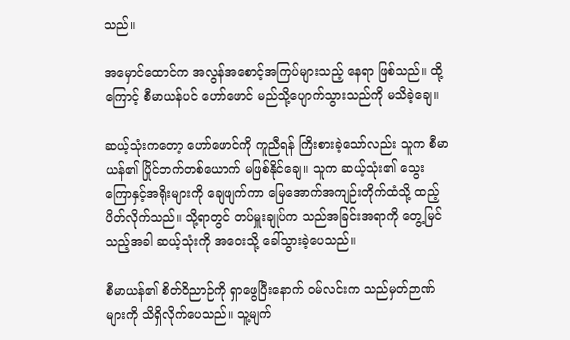သည်။

အမှောင်ထောင်က အလွန်အစောင့်အကြပ်များသည့် နေရာ ဖြစ်သည်။ ထို့ကြောင့် စီမာယန်ပင် ဟော်ဖောင် မည်သို့ပျောက်သွားသည်ကို မသိခဲ့ချေ။

ဆယ့်သုံးကတော့ ဟော်ဖောင်ကို ကူညီရန် ကြိးစားခဲ့သော်လည်း သူက စီမာယန်၏ ပြိုင်ဘက်တစ်ယောက် မဖြစ်နိုင်ချေ။ သူက ဆယ့်သုံး၏ သွေးကြောနှင့်အရိုးများကို ချေဖျက်ကာ မြေအောက်အကျဉ်းတိုက်ထံသို့ ထည့်ပိတ်လိုက်သည်။ သို့ရာတွင် တပ်မှူးချုပ်က သည်အခြင်းအရာကို တွေ့မြင်သည့်အခါ ဆယ့်သုံးကို အဝေးသို့ ခေါ်သွားခဲ့ပေသည်။

စီမာယန်၏ စိတ်ဝိညာဉ်ကို ရှာဖွေပြီးနောက် ဝမ်လင်းက သည်မှတ်ဉာဏ်များကို သိရှိလိုက်ပေသည်။ သူ့မျက်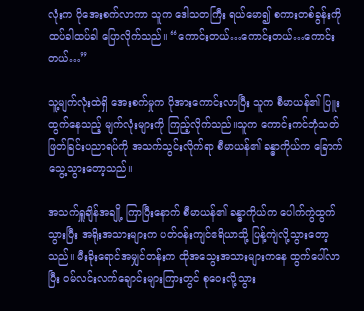လုံးက ပိုအေးစက်လာကာ သူက ဒေါသတကြီး ရယ်မော၍ စကားတစ်ခွန်းကို ထပ်ခါထပ်ခါ ပြောလိုက်သည်။ “ကောင်းတယ်…ကောင်းတယ်…ကောင်းတယ်…”

သူ့မျက်လုံးထဲရှိ အေးစက်မှုက ပိုအားကောင်းလာပြီး သူက စီမာယန်၏ ပြူးထွက်နေသည့် မျက်လုံးများကို ကြည့်လိုက်သည်။သူက ကောင်းကင်ဘုံသတ်ဖြတ်ခြင်းပညာရပ်ကို အသက်သွင်းလိုက်ရာ စီမာယန်၏ ခန္ဓာကိုယ်က ခြောက်သွေ့သွားတော့သည်။

အသက်ရှူချိန်အချို့ ကြာပြီးနောက် စီမာယန်၏ ခန္ဓာကိုယ်က ပေါက်ကွဲထွက်သွားပြီး အရိုးအသားများက ပတ်ဝန်းကျင်ဧရိယာသို့ ပြန့်ကျဲလို့သွားတော့သည်။ မီးခိုးရောင်အမျှင်တန်းက ထိုအသွေးအသားများကနေ ထွက်ပေါ်လာပြီး ဝမ်လင်းလက်ချောင်းများကြားတွင် စုဝေးလို့သွား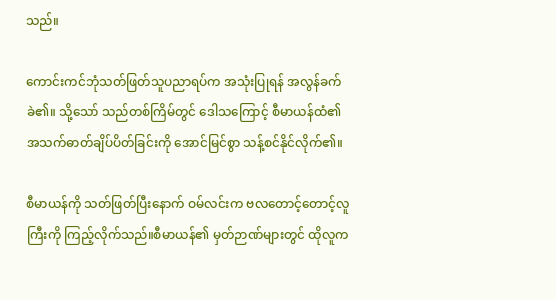သည်။

ကောင်းကင်ဘုံသတ်ဖြတ်သူပညာရပ်က အသုံးပြုရန် အလွန်ခက်ခဲ၏။ သို့သော် သည်တစ်ကြိမ်တွင် ဒေါသကြောင့် စီမာယန်ထံ၏ အသက်ဓာတ်ချိပ်ပိတ်ခြင်းကို အောင်မြင်စွာ သန့်စင်နိုင်လိုက်၏။

စီမာယန်ကို သတ်ဖြတ်ပြီးနောက် ဝမ်လင်းက ဗလတောင့်တောင့်လူကြီးကို ကြည့်လိုက်သည်။စီမာယန်၏ မှတ်ဉာဏ်များတွင် ထိုလူက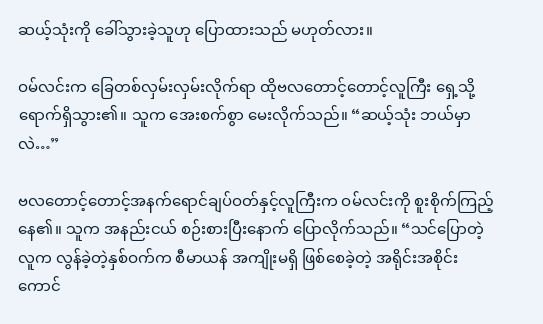ဆယ့်သုံးကို ခေါ်သွားခဲ့သူဟု ပြောထားသည် မဟုတ်လား။

ဝမ်လင်းက ခြေတစ်လှမ်းလှမ်းလိုက်ရာ ထိုဗလတောင့်တောင့်လူကြီး ရှေ့သို့ ရောက်ရှိသွား၏။ သူက အေးစက်စွာ မေးလိုက်သည်။ “ဆယ့်သုံး ဘယ်မှာလဲ…”

ဗလတောင့်တောင့်အနက်ရောင်ချပ်ဝတ်နှင့်လူကြီးက ဝမ်လင်းကို စူးစိုက်ကြည့်နေ၏။ သူက အနည်းငယ် စဉ်းစားပြီးနောက် ပြောလိုက်သည်။ “သင်ပြောတဲ့လူက လွန်ခဲ့တဲ့နှစ်ဝက်က စီမာယန် အကျိုးမရှိ ဖြစ်စေခဲ့တဲ့ အရိုင်းအစိုင်းကောင်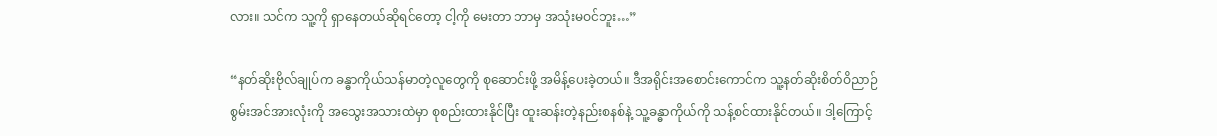လား။ သင်က သူ့ကို ရှာနေတယ်ဆိုရင်တော့ ငါ့ကို မေးတာ ဘာမှ အသုံးမဝင်ဘူး…”

“နတ်ဆိုးဗိုလ်ချုပ်က ခန္ဓာကိုယ်သန်မာတဲ့လူတွေကို စုဆောင်းဖို့ အမိန့်ပေးခဲ့တယ်။ ဒီအရိုင်းအစောင်းကောင်က သူ့နတ်ဆိုးစိတ်ဝိညာဉ်စွမ်းအင်အားလုံးကို အသွေးအသားထဲမှာ စုစည်းထားနိုင်ပြီး ထူးဆန်းတဲ့နည်းစနစ်နဲ့ သူ့ခန္ဓာကိုယ်ကို သန့်စင်ထားနိုင်တယ်။ ဒါ့ကြောင့်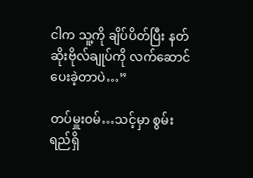ငါက သူ့ကို ချိပ်ပိတ်ပြီး နတ်ဆိုးဗိုလ်ချုပ်ကို လက်ဆောင်ပေးခဲ့တာပဲ…”

တပ်မှူးဝမ်…သင့်မှာ စွမ်းရည်ရှိ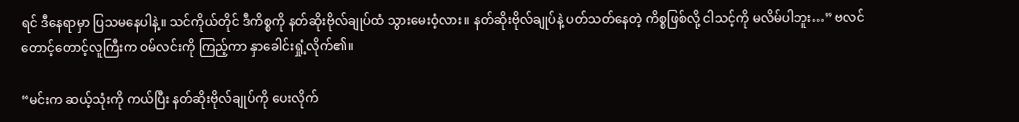ရင် ဒီနေရာမှာ ပြသမနေပါနဲ့။ သင်ကိုယ်တိုင် ဒီကိစ္စကို နတ်ဆိုးဗိုလ်ချုပ်ထံ သွားမေးဝံ့လား။ နတ်ဆိုးဗိုလ်ချုပ်နဲ့ ပတ်သတ်နေတဲ့ ကိစ္စဖြစ်လို့ ငါသင့်ကို မလိမ်ပါဘူး…” ဗလင်တောင့်တောင့်လူကြီးက ဝမ်လင်းကို ကြည့်ကာ နှာခေါင်းရှုံ့လိုက်၏။

“မင်းက ဆယ့်သုံးကို ကယ်ပြီး နတ်ဆိုးဗိုလ်ချုပ်ကို ပေးလိုက်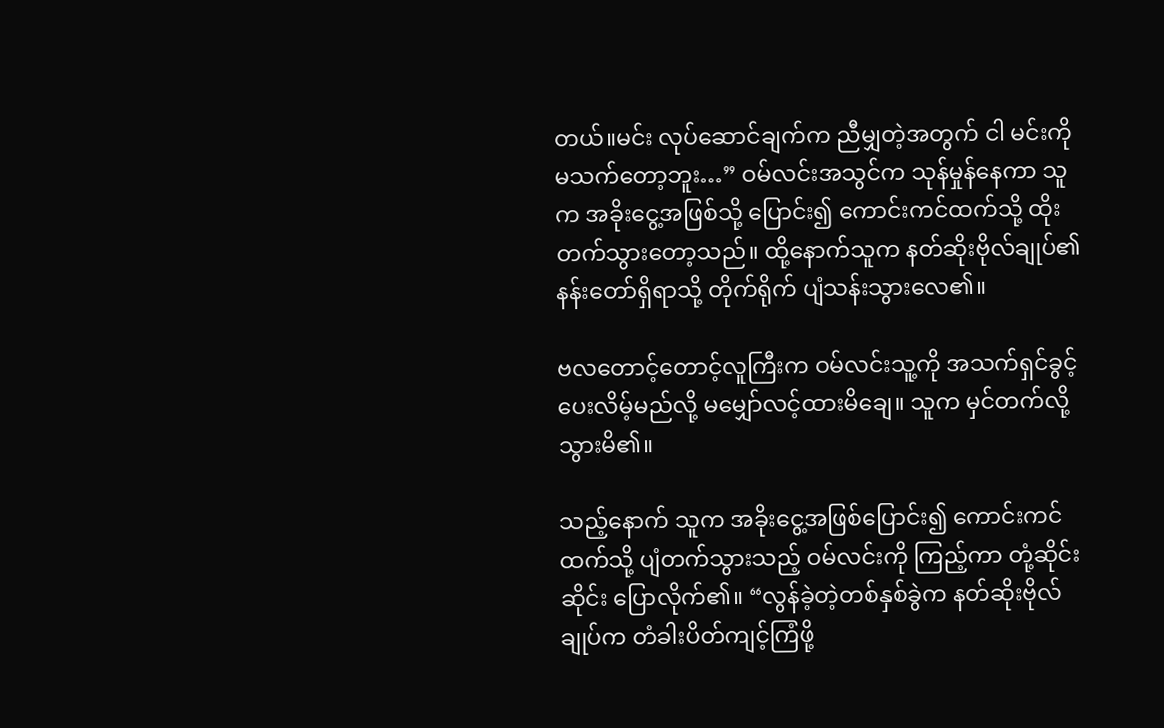တယ်။မင်း လုပ်ဆောင်ချက်က ညီမျှတဲ့အတွက် ငါ မင်းကို မသက်တော့ဘူး…” ဝမ်လင်းအသွင်က သုန်မှုန်နေကာ သူက အခိုးငွေ့အဖြစ်သို့ ပြောင်း၍ ကောင်းကင်ထက်သို့ ထိုးတက်သွားတော့သည်။ ထို့နောက်သူက နတ်ဆိုးဗိုလ်ချုပ်၏ နန်းတော်ရှိရာသို့ တိုက်ရိုက် ပျံသန်းသွားလေ၏။

ဗလတောင့်တောင့်လူကြီးက ဝမ်လင်းသူ့ကို အသက်ရှင်ခွင့်ပေးလိမ့်မည်လို့ မမျှော်လင့်ထားမိချေ။ သူက မှင်တက်လို့သွားမိ၏။

သည့်နောက် သူက အခိုးငွေ့အဖြစ်ပြောင်း၍ ကောင်းကင်ထက်သို့ ပျံတက်သွားသည့် ဝမ်လင်းကို ကြည့်ကာ တုံ့ဆိုင်းဆိုင်း ပြောလိုက်၏။ “လွန်ခဲ့တဲ့တစ်နှစ်ခွဲက နတ်ဆိုးဗိုလ်ချုပ်က တံခါးပိတ်ကျင့်ကြံဖို့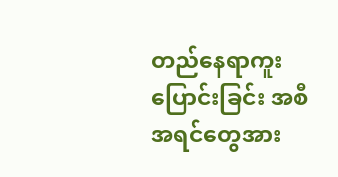တည်နေရာကူးပြောင်းခြင်း အစီအရင်တွေအား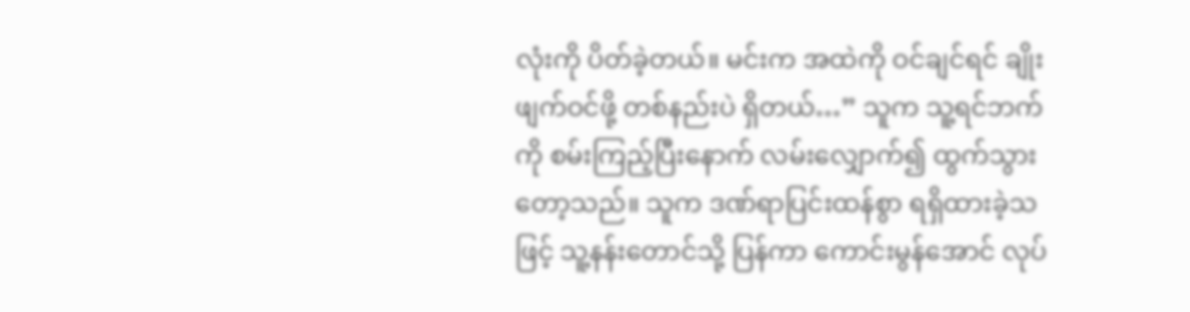လုံးကို ပိတ်ခဲ့တယ်။ မင်းက အထဲကို ဝင်ချင်ရင် ချိုးဖျက်ဝင်ဖို့ တစ်နည်းပဲ ရှိတယ်…” သူက သူ့ရင်ဘက်ကို စမ်းကြည့်ပြီးနောက် လမ်းလျှောက်၍ ထွက်သွားတော့သည်။ သူက ဒဏ်ရာပြင်းထန်စွာ ရရှိထားခဲ့သဖြင့် သူ့နန်းတောင်သို့ ပြန်ကာ ကောင်းမွန်အောင် လုပ်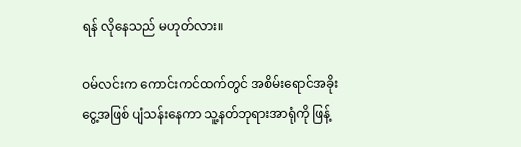ရန် လိုနေသည် မဟုတ်လား။

ဝမ်လင်းက ကောင်းကင်ထက်တွင် အစိမ်းရောင်အခိုးငွေ့အဖြစ် ပျံသန်းနေကာ သူ့နတ်ဘုရားအာရုံကို ဖြန့်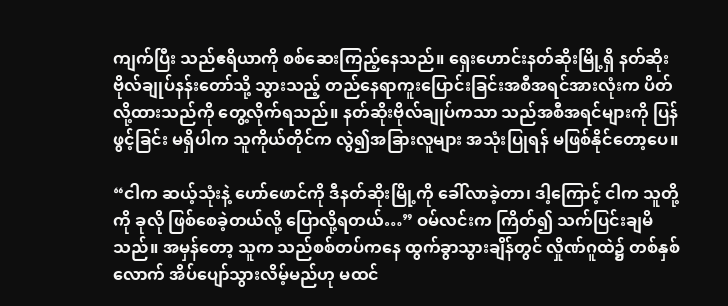ကျက်ပြီး သည်ဧရိယာကို စစ်ဆေးကြည့်နေသည်။ ရှေးဟောင်းနတ်ဆိုးမြို့ရှိ နတ်ဆိုးဗိုလ်ချုပ်နန်းတော်သို့ သွားသည့် တည်နေရာကူးပြောင်းခြင်းအစီအရင်အားလုံးက ပိတ်လို့ထားသည်ကို တွေ့လိုက်ရသည်။ နတ်ဆိုးဗိုလ်ချုပ်ကသာ သည်အစီအရင်များကို ပြန်ဖွင့်ခြင်း မရှိပါက သူကိုယ်တိုင်က လွဲ၍အခြားလူများ အသုံးပြုရန် မဖြစ်နိုင်တော့ပေ။

“ငါက ဆယ့်သုံးနဲ့ ဟော်ဖောင်ကို ဒီနတ်ဆိုးမြို့ကို ခေါ်လာခဲ့တာ၊ ဒါ့ကြောင့် ငါက သူတို့ကို ခုလို ဖြစ်စေခဲ့တယ်လို့ ပြောလို့ရတယ်…” ဝမ်လင်းက ကြိတ်၍ သက်ပြင်းချမိသည်။ အမှန်တော့ သူက သည်စစ်တပ်ကနေ ထွက်ခွာသွားချိန်တွင် လှိုဏ်ဂူထဲ၌ တစ်နှစ်လောက် အိပ်ပျော်သွားလိမ့်မည်ဟု မထင်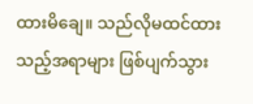ထားမိချေ။ သည်လိုမထင်ထားသည့်အရာများ ဖြစ်ပျက်သွား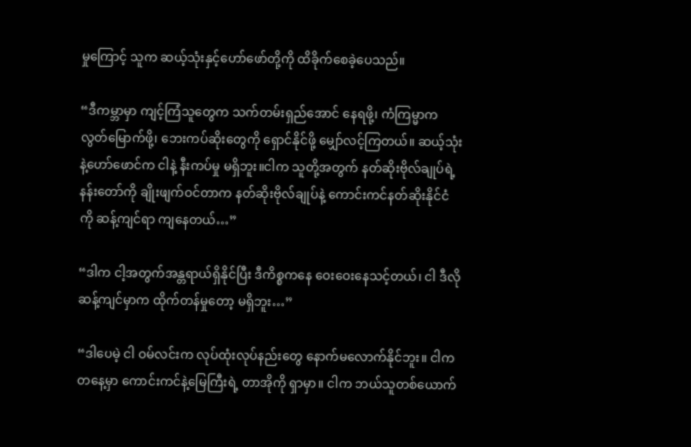မှုကြောင့် သူက ဆယ့်သုံးနှင့်ဟော်ဖော်တို့ကို ထိခိုက်စေခဲ့ပေသည်။

“ဒီကမ္ဘာမှာ ကျင့်ကြံသူတွေက သက်တမ်းရှည်အောင် နေရဖို့၊ ကံကြမ္မာက လွတ်မြောက်ဖို့၊ ဘေးကပ်ဆိုးတွေကို ရှောင်နိုင်ဖို့ မျှော်လင့်ကြတယ်။ ဆယ့်သုံးနဲ့ဟော်ဖောင်က ငါနဲ့ နီးကပ်မှု မရှိဘူး။ငါက သူတို့အတွက် နတ်ဆိုးဗိုလ်ချုပ်ရဲ့ နန်းတော်ကို ချိုးဖျက်ဝင်တာက နတ်ဆိုးဗိုလ်ချုပ်နဲ့ ကောင်းကင်နတ်ဆိုးနိုင်ငံကို ဆန့်ကျင်ရာ ကျနေတယ်…”

“ဒါက ငါ့အတွက်အန္တရာယ်ရှိနိုင်ပြီး ဒီကိစ္စကနေ ဝေးဝေးနေသင့်တယ်၊ ငါ ဒီလိုဆန့်ကျင်မှာက ထိုက်တန်မှုတော့ မရှိဘူး…”

“ဒါပေမဲ့ ငါ ဝမ်လင်းက လုပ်ထုံးလုပ်နည်းတွေ နောက်မလောက်နိုင်ဘူး။ ငါက တနေ့မှာ ကောင်းကင်နဲ့မြေကြီးရဲ့ တာအိုကို ရှာမှာ။ ငါက ဘယ်သူတစ်ယောက်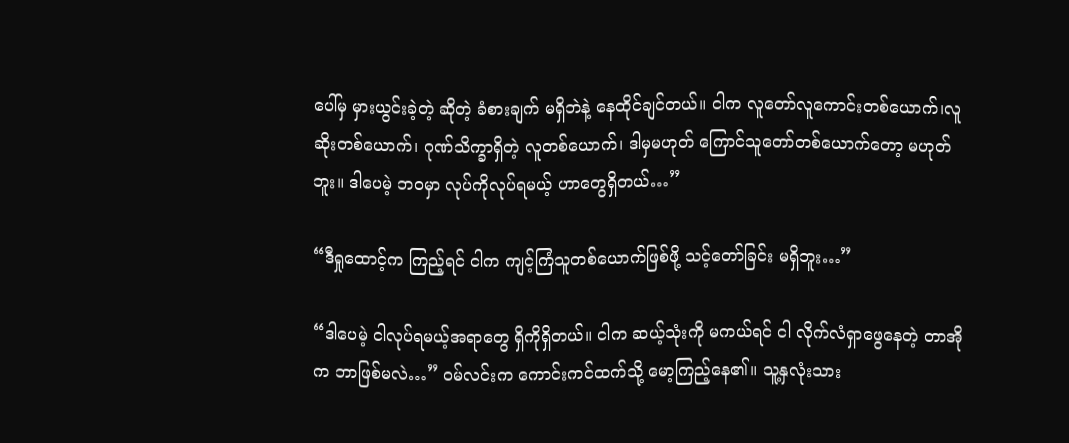ပေါ်မှ မှားယွင်းခဲ့တဲ့ ဆိုတဲ့ ခံစားချက် မရှိဘဲနဲ့ နေထိုင်ချင်တယ်။ ငါက လူတော်လူကောင်းတစ်ယောက်၊လူဆိုးတစ်ယောက်၊ ဂုဏ်သိက္ခာရှိတဲ့ လူတစ်ယောက်၊ ဒါမှမဟုတ် ကြောင်သူတော်တစ်ယောက်တော့ မဟုတ်ဘူး။ ဒါပေမဲ့ ဘဝမှာ လုပ်ကိုလုပ်ရမယ့် ဟာတွေရှိတယ်…”

“ဒီရှုထောင့်က ကြည့်ရင် ငါက ကျင့်ကြံသူတစ်ယောက်ဖြစ်ဖို့ သင့်တော်ခြင်း မရှိဘူး…”

“ဒါပေမဲ့ ငါလုပ်ရမယ့်အရာတွေ ရှိကိုရှိတယ်။ ငါက ဆယ့်သုံးကို မကယ်ရင် ငါ လိုက်လံရှာဖွေနေတဲ့ တာအိုက ဘာဖြစ်မလဲ…” ဝမ်လင်းက ကောင်းကင်ထက်သို့ မော့ကြည့်နေ၏။ သူ့နှလုံးသား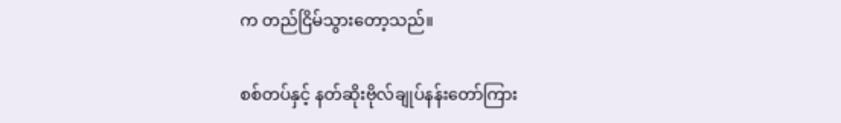က တည်ငြိမ်သွားတော့သည်။

စစ်တပ်နှင့် နတ်ဆိုးဗိုလ်ချုပ်နန်းတော်ကြား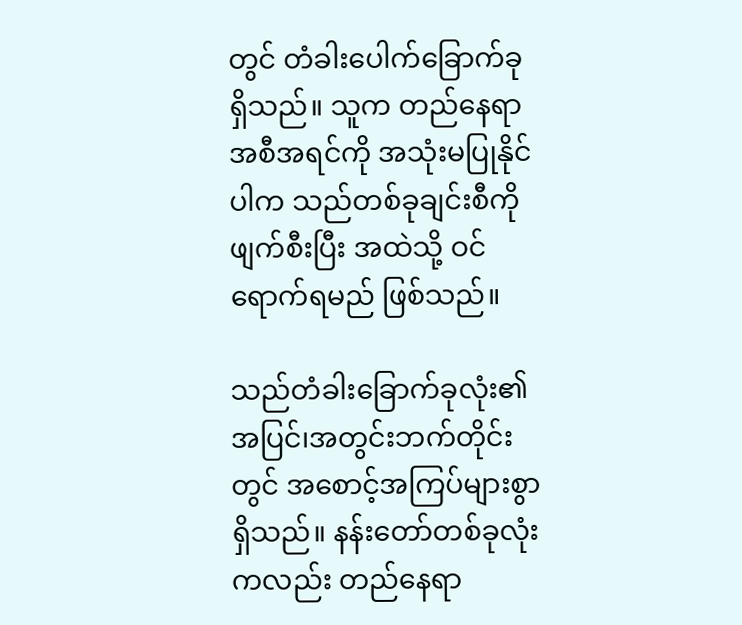တွင် တံခါးပေါက်ခြောက်ခု ရှိသည်။ သူက တည်နေရာအစီအရင်ကို အသုံးမပြုနိုင်ပါက သည်တစ်ခုချင်းစီကို ဖျက်စီးပြီး အထဲသို့ ဝင်ရောက်ရမည် ဖြစ်သည်။

သည်တံခါးခြောက်ခုလုံး၏ အပြင်၊အတွင်းဘက်တိုင်းတွင် အစောင့်အကြပ်များစွာ ရှိသည်။ နန်းတော်တစ်ခုလုံးကလည်း တည်နေရာ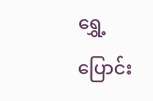ရွှေ့ပြောင်း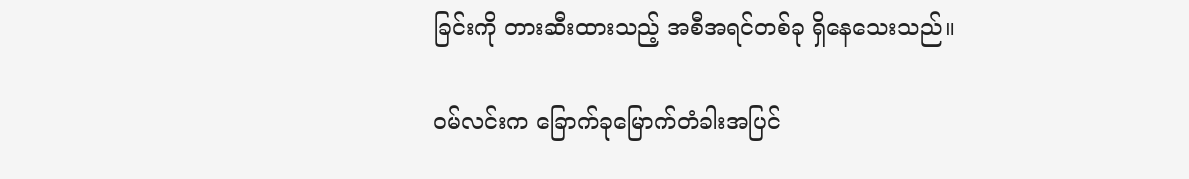ခြင်းကို တားဆီးထားသည့် အစီအရင်တစ်ခု ရှိနေသေးသည်။

ဝမ်လင်းက ခြောက်ခုမြောက်တံခါးအပြင်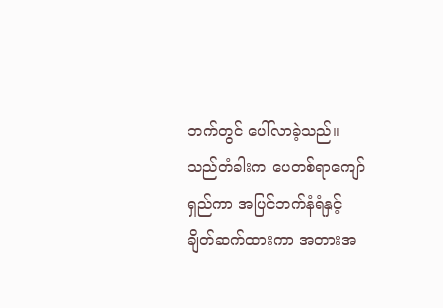ဘက်တွင် ပေါ်လာခဲ့သည်။ သည်တံခါးက ပေတစ်ရာကျော်ရှည်ကာ အပြင်ဘက်နံရံနှင့် ချိတ်ဆက်ထားကာ အတားအ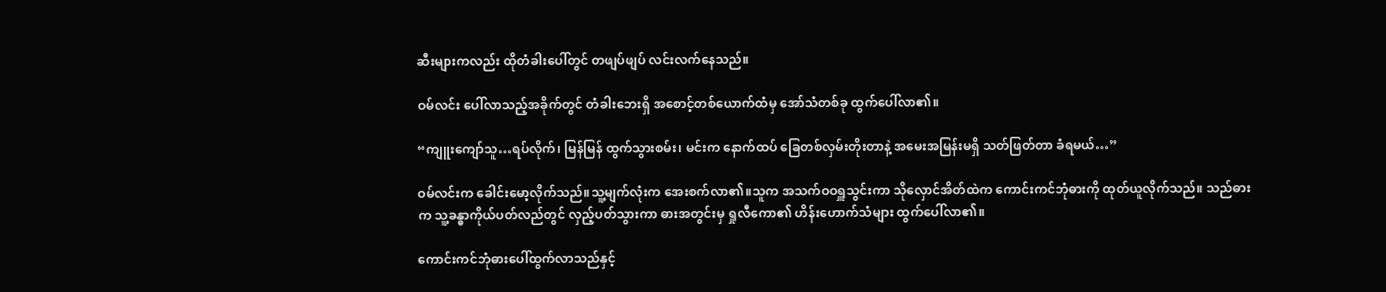ဆီးများကလည်း ထိုတံခါးပေါ်တွင် တဖျပ်ဖျပ် လင်းလက်နေသည်။

ဝမ်လင်း ပေါ်လာသည့်အခိုက်တွင် တံခါးဘေးရှိ အစောင့်တစ်ယောက်ထံမှ အော်သံတစ်ခု ထွက်ပေါ်လာ၏။

“ကျူးကျော်သူ…ရပ်လိုက်၊ မြန်မြန် ထွက်သွားစမ်း၊ မင်းက နောက်ထပ် ခြေတစ်လှမ်းတိုးတာနဲ့ အမေးအမြန်းမရှိ သတ်ဖြတ်တာ ခံရမယ်…”

ဝမ်လင်းက ခေါင်းမော့လိုက်သည်။သူ့မျက်လုံးက အေးစက်လာ၏။သူက အသက်ဝဝရှူသွင်းကာ သိုလှောင်အိတ်ထဲက ကောင်းကင်ဘုံဓားကို ထုတ်ယူလိုက်သည်။ သည်ဓားက သူ့ခန္ဓာကိုယ်ပတ်လည်တွင် လှည့်ပတ်သွားကာ ဓားအတွင်းမှ ရှုလီကော၏ ဟိန်းဟောက်သံများ ထွက်ပေါ်လာ၏။

ကောင်းကင်ဘုံဓားပေါ်ထွက်လာသည်နှင့်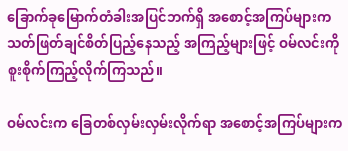ခြောက်ခုမြောက်တံခါးအပြင်ဘက်ရှိ အစောင့်အကြပ်များက သတ်ဖြတ်ချင်စိတ်ပြည့်နေသည့် အကြည့်များဖြင့် ဝမ်လင်းကို စူးစိုက်ကြည့်လိုက်ကြသည်။

ဝမ်လင်းက ခြေတစ်လှမ်းလှမ်းလိုက်ရာ အစောင့်အကြပ်များက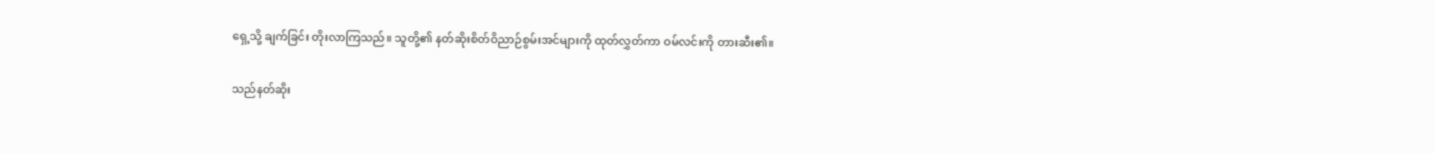ရှေ့သို့ ချက်ခြင်း တိုးလာကြသည်။ သူတို့၏ နတ်ဆိုးစိတ်ဝိညာဉ်စွမ်းအင်များကို ထုတ်လွှတ်ကာ ဝမ်လင်းကို တားဆီး၏။

သည်နတ်ဆိုး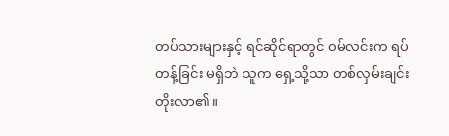တပ်သားများနှင့် ရင်ဆိုင်ရာတွင် ဝမ်လင်းက ရပ်တန့်ခြင်း မရှိဘဲ သူက ရှေ့သို့သာ တစ်လှမ်းချင်းတိုးလာ၏။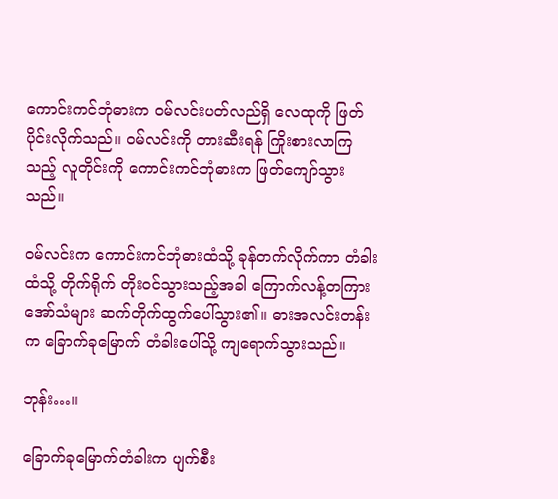ကောင်းကင်ဘုံဓားက ဝမ်လင်းပတ်လည်ရှိ လေထုကို ဖြတ်ပိုင်းလိုက်သည်။ ဝမ်လင်းကို တားဆီးရန် ကြိုးစားလာကြသည့် လူတိုင်းကို ကောင်းကင်ဘုံဓားက ဖြတ်ကျော်သွားသည်။

ဝမ်လင်းက ကောင်းကင်ဘုံဓားထံသို့ ခုန်တက်လိုက်ကာ တံခါးထံသို့ တိုက်ရိုက် တိုးဝင်သွားသည့်အခါ ကြောက်လန့်တကြားအော်သံများ ဆက်တိုက်ထွက်ပေါ်သွား၏။ ဓားအလင်းတန်းက ခြောက်ခုမြောက် တံခါးပေါ်သို့ ကျရောက်သွားသည်။

ဘုန်း…။

ခြောက်ခုမြောက်တံခါးက ပျက်စီး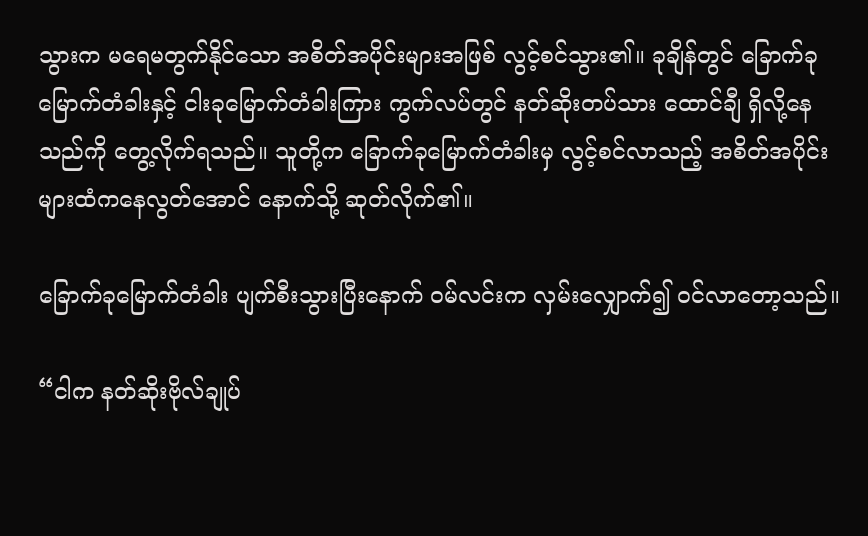သွားက မရေမတွက်နိုင်သော အစိတ်အပိုင်းများအဖြစ် လွင့်စင်သွား၏။ ခုချိန်တွင် ခြောက်ခုမြောက်တံခါးနှင့် ငါးခုမြောက်တံခါးကြား ကွက်လပ်တွင် နတ်ဆိုးတပ်သား ထောင်ချီ ရှိလို့နေသည်ကို တွေ့လိုက်ရသည်။ သူတို့က ခြောက်ခုမြောက်တံခါးမှ လွင့်စင်လာသည့် အစိတ်အပိုင်းများထံကနေလွတ်အောင် နောက်သို့ ဆုတ်လိုက်၏။

ခြောက်ခုမြောက်တံခါး ပျက်စီးသွားပြီးနောက် ဝမ်လင်းက လှမ်းလျှောက်၍ ဝင်လာတော့သည်။

“ငါက နတ်ဆိုးဗိုလ်ချုပ်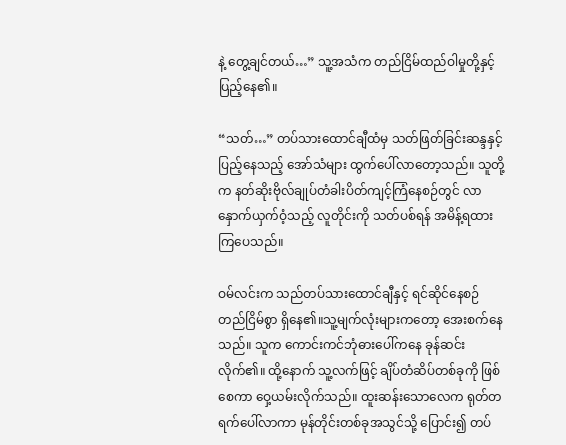နဲ့ တွေ့ချင်တယ်…” သူ့အသံက တည်ငြိမ်ထည်ဝါမှုတို့နှင့် ပြည့်နေ၏။

“သတ်…” တပ်သားထောင်ချီထံမှ သတ်ဖြတ်ခြင်းဆန္ဒနှင့် ပြည့်နေသည့် အော်သံများ ထွက်ပေါ်လာတော့သည်။ သူတို့က နတ်ဆိုးဗိုလ်ချုပ်တံခါးပိတ်ကျင့်ကြံနေစဉ်တွင် လာနှောက်ယှက်ဝံ့သည့် လူတိုင်းကို သတ်ပစ်ရန် အမိန့်ရထားကြပေသည်။

ဝမ်လင်းက သည်တပ်သားထောင်ချီနှင့် ရင်ဆိုင်နေစဉ် တည်ငြိမ်စွာ ရှိနေ၏။သူ့မျက်လုံးများကတော့ အေးစက်နေသည်။ သူက ကောင်းကင်ဘုံဓားပေါ်ကနေ ခုန်ဆင်းလိုက်၏။ ထို့နောက် သူ့လက်ဖြင့် ချိပ်တံဆိပ်တစ်ခုကို ဖြစ်စေကာ ဝှေ့ယမ်းလိုက်သည်။ ထူးဆန်းသောလေက ရုတ်တရက်ပေါ်လာကာ မုန်တိုင်းတစ်ခုအသွင်သို့ ပြောင်း၍ တပ်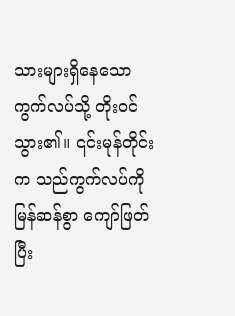သားများရှိနေသောကွက်လပ်သို့ တိုးဝင်သွား၏။ ၎င်းမုန်တိုင်းက သည်ကွက်လပ်ကို မြန်ဆန်စွာ ကျော်ဖြတ်ပြီး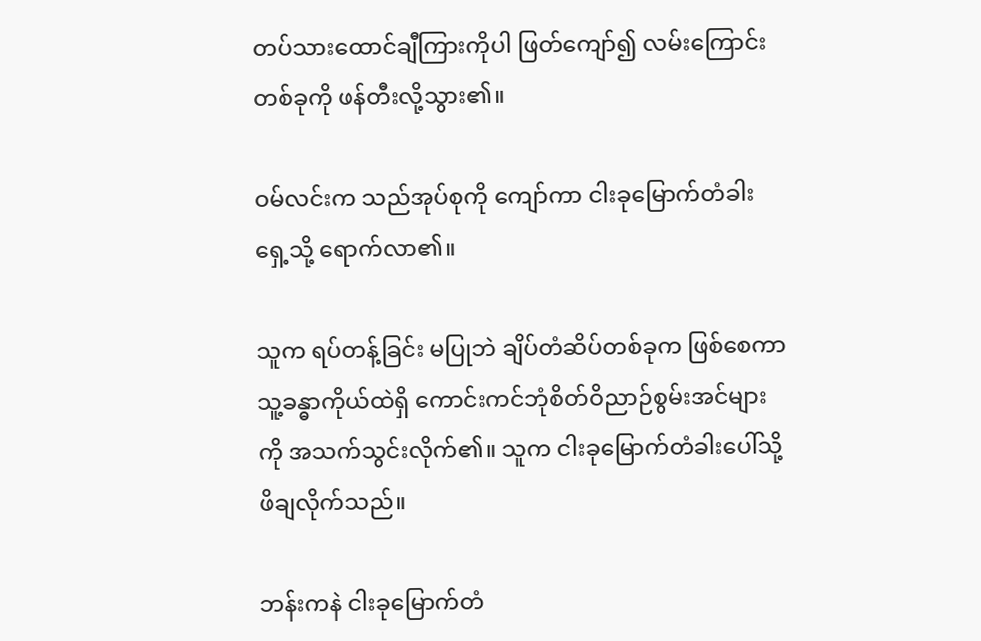တပ်သားထောင်ချီကြားကိုပါ ဖြတ်ကျော်၍ လမ်းကြောင်းတစ်ခုကို ဖန်တီးလို့သွား၏။

ဝမ်လင်းက သည်အုပ်စုကို ကျော်ကာ ငါးခုမြောက်တံခါးရှေ့သို့ ရောက်လာ၏။

သူက ရပ်တန့်ခြင်း မပြုဘဲ ချိပ်တံဆိပ်တစ်ခုက ဖြစ်စေကာ သူ့ခန္ဓာကိုယ်ထဲရှိ ကောင်းကင်ဘုံစိတ်ဝိညာဉ်စွမ်းအင်များကို အသက်သွင်းလိုက်၏။ သူက ငါးခုမြောက်တံခါးပေါ်သို့ ဖိချလိုက်သည်။

ဘန်းကနဲ ငါးခုမြောက်တံ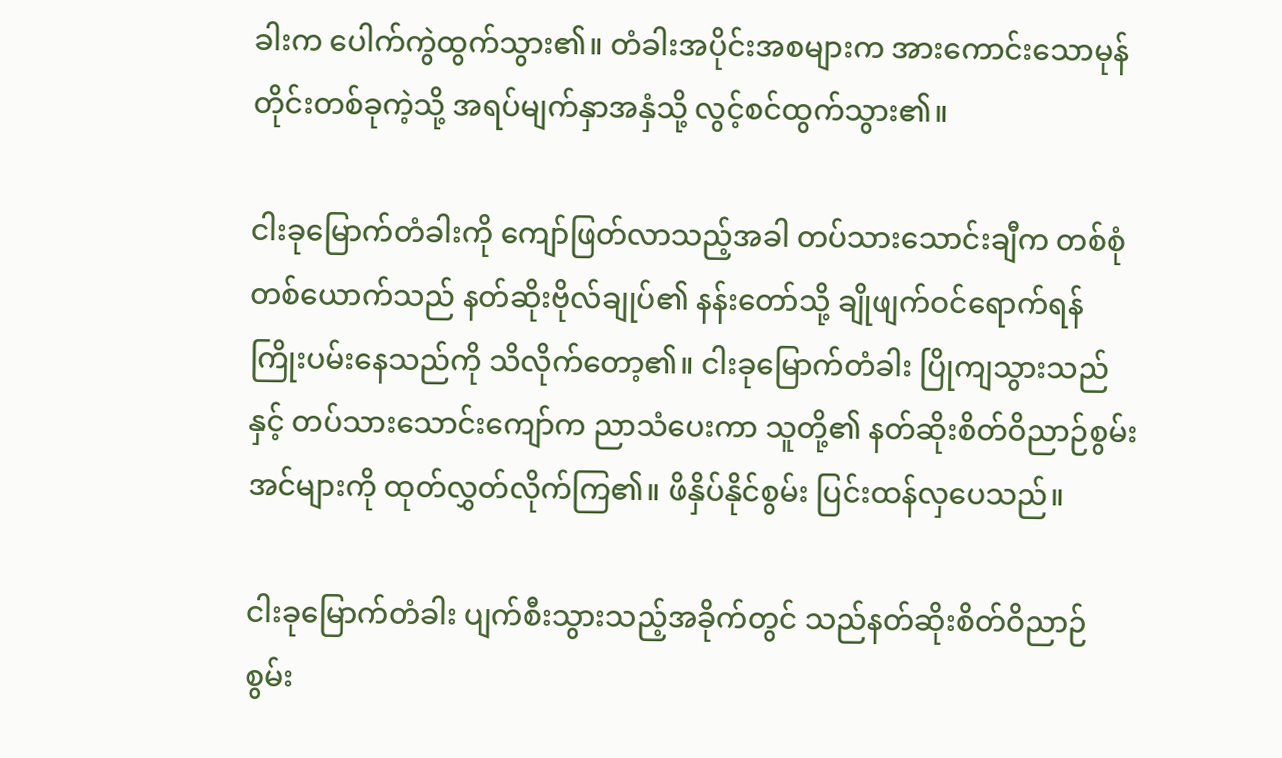ခါးက ပေါက်ကွဲထွက်သွား၏။ တံခါးအပိုင်းအစများက အားကောင်းသောမုန်တိုင်းတစ်ခုကဲ့သို့ အရပ်မျက်နှာအနှံသို့ လွင့်စင်ထွက်သွား၏။

ငါးခုမြောက်တံခါးကို ကျော်ဖြတ်လာသည့်အခါ တပ်သားသောင်းချီက တစ်စုံတစ်ယောက်သည် နတ်ဆိုးဗိုလ်ချုပ်၏ နန်းတော်သို့ ချိုဖျက်ဝင်ရောက်ရန် ကြိုးပမ်းနေသည်ကို သိလိုက်တော့၏။ ငါးခုမြောက်တံခါး ပြိုကျသွားသည်နှင့် တပ်သားသောင်းကျော်က ညာသံပေးကာ သူတို့၏ နတ်ဆိုးစိတ်ဝိညာဉ်စွမ်းအင်များကို ထုတ်လွှတ်လိုက်ကြ၏။ ဖိနှိပ်နိုင်စွမ်း ပြင်းထန်လှပေသည်။

ငါးခုမြောက်တံခါး ပျက်စီးသွားသည့်အခိုက်တွင် သည်နတ်ဆိုးစိတ်ဝိညာဉ်စွမ်း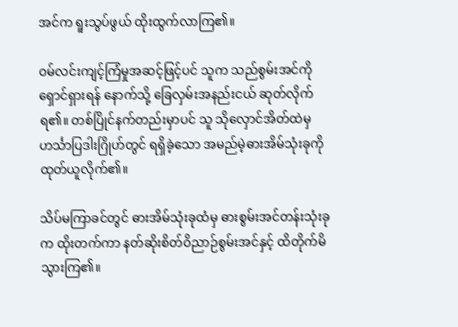အင်က ရူးသွပ်ဖွယ် ထိုးထွက်လာကြ၏။

ဝမ်လင်းကျင့်ကြံမှုအဆင့်ဖြင့်ပင် သူက သည်စွမ်းအင်ကို ရှောင်ရှားရန် နောက်သို့ ခြေလှမ်းအနည်းငယ် ဆုတ်လိုက်ရ၏။ တစ်ပြိုင်နက်တည်းမှာပင် သူ သိုလှောင်အိတ်ထဲမှ ဟင်္သာပြဒါးဂြိုဟ်တွင် ရရှိခဲ့သော အမည်မဲ့ဓားအိမ်သုံးခုကို ထုတ်ယူလိုက်၏။

သိပ်မကြာခင်တွင် ဓားအိမ်သုံးခုထံမှ ဓားစွမ်းအင်တန်းသုံးခုက ထိုးတက်ကာ နတ်ဆိုးစိတ်ဝိညာဉ်စွမ်းအင်နှင့် ထိတိုက်မိသွားကြ၏။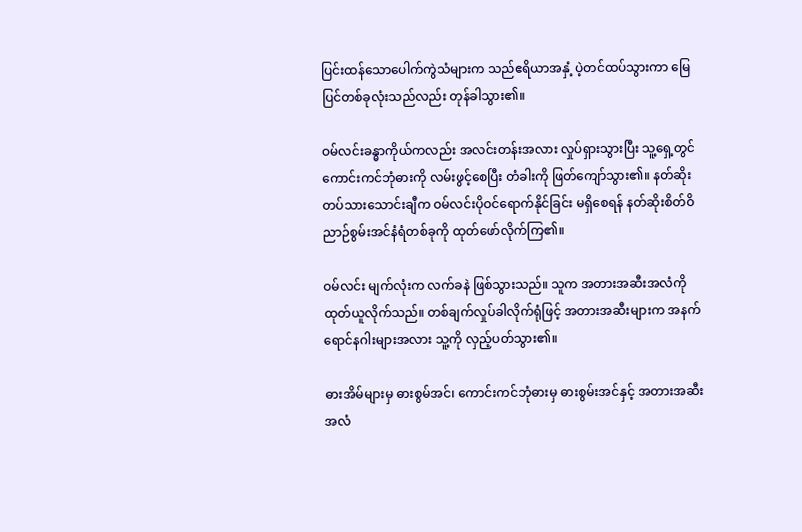ပြင်းထန်သောပေါက်ကွဲသံများက သည်ဧရိယာအနှံ့ ပဲ့တင်ထပ်သွားကာ မြေပြင်တစ်ခုလုံးသည်လည်း တုန်ခါသွား၏။

ဝမ်လင်းခန္ဓာကိုယ်ကလည်း အလင်းတန်းအလား လှုပ်ရှားသွားပြီး သူ့ရှေ့တွင် ကောင်းကင်ဘုံဓားကို လမ်းဖွင့်စေပြီး တံခါးကို ဖြတ်ကျော်သွား၏။ နတ်ဆိုးတပ်သားသောင်းချီက ဝမ်လင်းပိုဝင်ရောက်နိုင်ခြင်း မရှိစေရန် နတ်ဆိုးစိတ်ဝိညာဉ်စွမ်းအင်နံရံတစ်ခုကို ထုတ်ဖော်လိုက်ကြ၏။

ဝမ်လင်း မျက်လုံးက လက်ခနဲ ဖြစ်သွားသည်။ သူက အတားအဆီးအလံကို ထုတ်ယူလိုက်သည်။ တစ်ချက်လှုပ်ခါလိုက်ရုံဖြင့် အတားအဆီးများက အနက်ရောင်နဂါးများအလား သူ့ကို လှည့်ပတ်သွား၏။

ဓားအိမ်များမှ ဓားစွမ်အင်၊ ကောင်းကင်ဘုံဓားမှ ဓားစွမ်းအင်နှင့် အတားအဆီးအလံ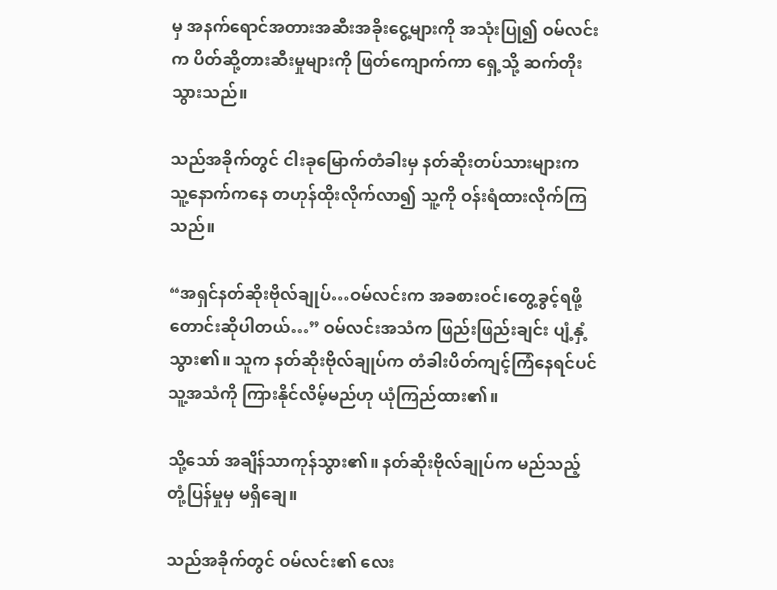မှ အနက်ရောင်အတားအဆီးအခိုးငွေ့များကို အသုံးပြု၍ ဝမ်လင်းက ပိတ်ဆို့တားဆီးမှုများကို ဖြတ်ကျောက်ကာ ရှေ့သို့ ဆက်တိုးသွားသည်။

သည်အခိုက်တွင် ငါးခုမြောက်တံခါးမှ နတ်ဆိုးတပ်သားများက သူ့နောက်ကနေ တဟုန်ထိုးလိုက်လာ၍ သူ့ကို ဝန်းရံထားလိုက်ကြသည်။

“အရှင်နတ်ဆိုးဗိုလ်ချုပ်…ဝမ်လင်းက အခစားဝင်၊တွေ့ခွင့်ရဖို့ တောင်းဆိုပါတယ်…” ဝမ်လင်းအသံက ဖြည်းဖြည်းချင်း ပျံ့နှံ့သွား၏။ သူက နတ်ဆိုးဗိုလ်ချုပ်က တံခါးပိတ်ကျင့်ကြံနေရင်ပင် သူ့အသံကို ကြားနိုင်လိမ့်မည်ဟု ယုံကြည်ထား၏။

သို့သော် အချိန်သာကုန်သွား၏။ နတ်ဆိုးဗိုလ်ချုပ်က မည်သည့်တုံ့ပြန်မှုမှ မရှိချေ။

သည်အခိုက်တွင် ဝမ်လင်း၏ လေး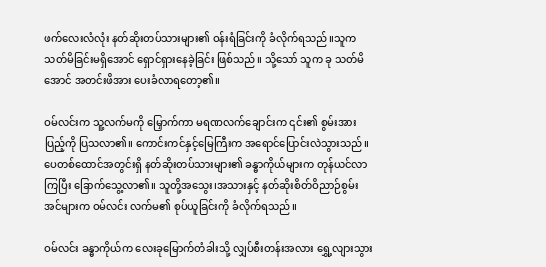ဖက်လေးလံလုံး နတ်ဆိုးတပ်သားများ၏ ဝန်းရံခြင်းကို ခံလိုက်ရသည်။သူက သတ်မိခြင်းမရှိအောင် ရှောင်ရှားနေခဲ့ခြင်း ဖြစ်သည်။ သို့သော် သူက ခု သတ်မိအောင် အတင်းဖိအား ပေးခံလာရတော့၏။

ဝမ်လင်းက သူ့လက်မကို မြှောက်ကာ မရဏလက်ချောင်းက ၎င်း၏ စွမ်းအားပြည့်ကို ပြသလာ၏။ ကောင်းကင်နှင့်မြေကြီးက အရောင်ပြောင်းလဲသွားသည်။ ပေတစ်ထောင်အတွင်းရှိ နတ်ဆိုးတပ်သားများ၏ ခန္ဓာကိုယ်များက တုန်ယင်လာကြပြီး ခြောက်သွေ့လာ၏။ သူတို့အသွေး၊အသားနှင့် နတ်ဆိုးစိတ်ဝိညာဉ်စွမ်းအင်များက ဝမ်လင်း လက်မ၏ စုပ်ယူခြင်းကို ခံလိုက်ရသည်။

ဝမ်လင်း ခန္ဓာကိုယ်က လေးခုမြောက်တံခါးသို့ လျှပ်စီးတန်းအလား ရွှေ့လျားသွား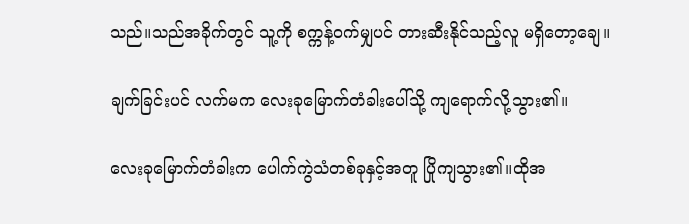သည်။သည်အခိုက်တွင် သူ့ကို စက္ကန့်ဝက်မျှပင် တားဆီးနိုင်သည့်လူ မရှိတော့ချေ။

ချက်ခြင်းပင် လက်မက လေးခုမြောက်တံခါးပေါ်သို့ ကျရောက်လို့သွား၏။

လေးခုမြောက်တံခါးက ပေါက်ကွဲသံတစ်ခုနှင့်အတူ ပြိုကျသွား၏။ထိုအ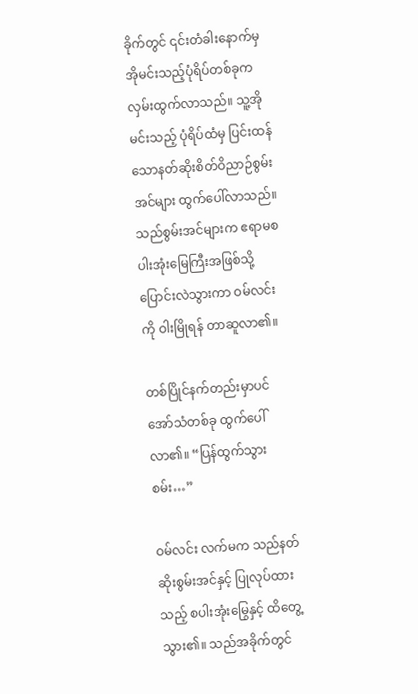ခိုက်တွင် ၎င်းတံခါးနောက်မှ အိုမင်းသည့်ပုံရိပ်တစ်ခုက လှမ်းထွက်လာသည်။ သူ့အိုမင်းသည့် ပုံရိပ်ထံမှ ပြင်းထန်သောနတ်ဆိုးစိတ်ဝိညာဉ်စွမ်းအင်များ ထွက်ပေါ်လာသည်။ သည်စွမ်းအင်များက ဧရာမစပါးအုံးမြေကြီးအဖြစ်သို့ ပြောင်းလဲသွားကာ ဝမ်လင်းကို ဝါးမြိုရန် တာဆူလာ၏။

တစ်ပြိုင်နက်တည်းမှာပင် အော်သံတစ်ခု ထွက်ပေါ်လာ၏။ “ပြန်ထွက်သွားစမ်း…”

ဝမ်လင်း လက်မက သည်နတ်ဆိုးစွမ်းအင်နှင့် ပြုလုပ်ထားသည့် စပါးအုံးမြွေနှင့် ထိတွေ့သွား၏။ သည်အခိုက်တွင်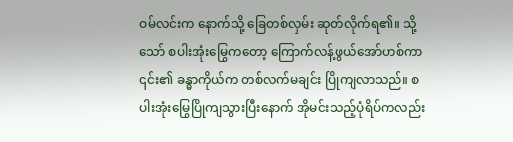ဝမ်လင်းက နောက်သို့ ခြေတစ်လှမ်း ဆုတ်လိုက်ရ၏။ သို့သော် စပါးအုံးမြွေကတော့ ကြောက်လန့်ဖွယ်အော်ဟစ်ကာ ၎င်း၏ ခန္ဓာကိုယ်က တစ်လက်မချင်း ပြိုကျလာသည်။ စပါးအုံးမြွေပြိုကျသွားပြီးနောက် အိုမင်းသည့်ပုံရိပ်ကလည်း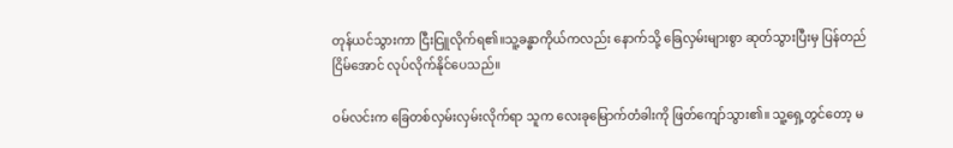တုန်ယင်သွားကာ ငြီးငြူလိုက်ရ၏။သူ့ခန္ဓာကိုယ်ကလည်း နောက်သို့ ခြေလှမ်းများစွာ ဆုတ်သွားပြီးမှ ပြန်တည်ငြိမ်အောင် လုပ်လိုက်နိုင်ပေသည်။

ဝမ်လင်းက ခြေတစ်လှမ်းလှမ်းလိုက်ရာ သူက လေးခုမြောက်တံခါးကို ဖြတ်ကျော်သွား၏။ သူ့ရှေ့တွင်တော့ မ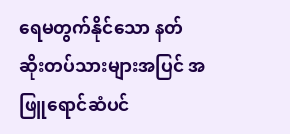ရေမတွက်နိုင်သော နတ်ဆိုးတပ်သားများအပြင် အဖြူရောင်ဆံပင်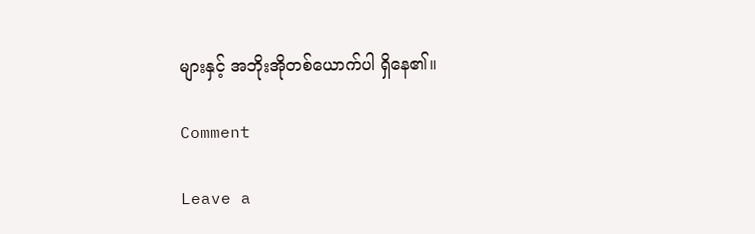များနှင့် အဘိုးအိုတစ်ယောက်ပါ ရှိနေ၏။

Comment

Leave a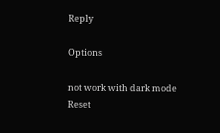Reply

Options

not work with dark mode
Reset